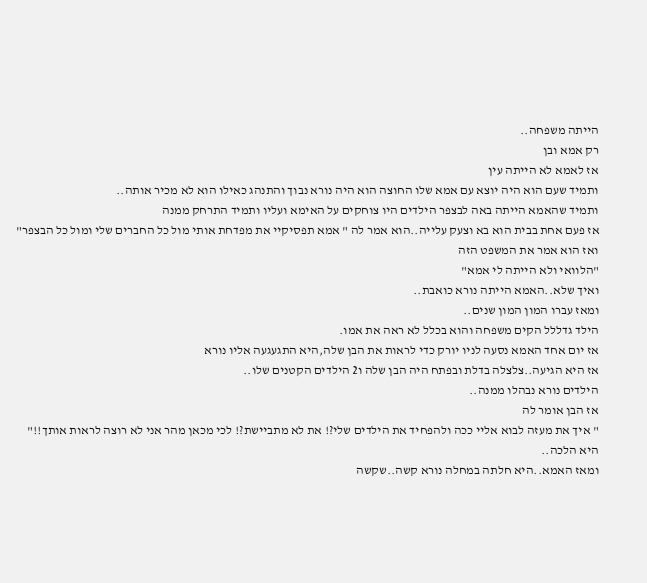הייתה משפחה..
רק אמא ובן
אז לאמא לא הייתה עין
ותמיד שעם הוא היה יוצא עם אמא שלו החוצה הוא היה נורא נבוך והתנהג כאילו הוא לא מכיר אותה..
ותמיד שהאמא הייתה באה לבצפר הילדים היו צוחקים על האימא ועליו ותמיד התרחק ממנה
אז פעם אחת בבית הוא בא וצעק עלייה..הוא אמר לה " אמא תפסיקיי את מפדחת אותי מול כל החברים שלי ומול כל הבצפר"
ואז הוא אמר את המשפט הזה
"הלוואי ולא הייתה לי אמא"
ואיך שלא..האמא הייתה נורא כואבת..
ומאז עברו המון המון שנים..
הילד גדללל הקים משפחה והוא בכלל לא ראה את אמו.
אז יום אחד האמא נסעה לניו יורק כדי לראות את הבן שלה,היא התגעגעה אליו נורא
אז היא הגיעה..צלצלה בדלת ובפתח היה הבן שלה ו2 הילדים הקטנים שלו..
הילדים נורא נבהלו ממנה..
אז הבן אומר לה
" איך את מעזה לבוא אליי ככה ולהפחיד את הילדים שלי?! את לא מתביישת?! לכי מכאן מהר אני לא רוצה לראות אותך!!"
היא הלכה..
ומאז האמא..היא חלתה במחלה נורא קשה..שקשה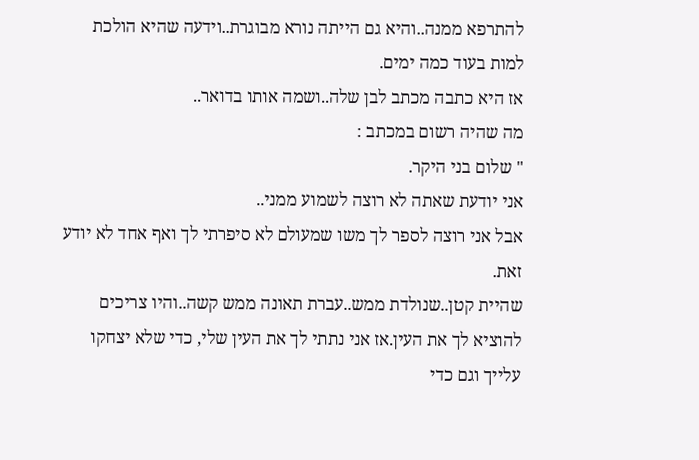להתרפא ממנה..והיא גם הייתה נורא מבוגרת..וידעה שהיא הולכת למות בעוד כמה ימים.
אז היא כתבה מכתב לבן שלה..ושמה אותו בדואר..
מה שהיה רשום במכתב :
" שלום בני היקר.
אני יודעת שאתה לא רוצה לשמוע ממני..
אבל אני רוצה לספר לך משו שמעולם לא סיפרתי לך ואף אחד לא יודע זאת.
שהיית קטן..שנולדת ממש..עברת תאונה ממש קשה..והיו צריכים להוציא לך את העין.אז אני נתתי לך את העין שלי, כדי שלא יצחקו עלייך וגם כדי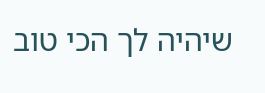שיהיה לך הכי טוב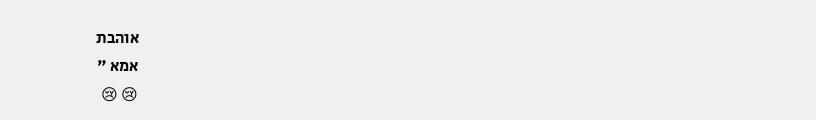אוהבת
אמא "
😢 😢